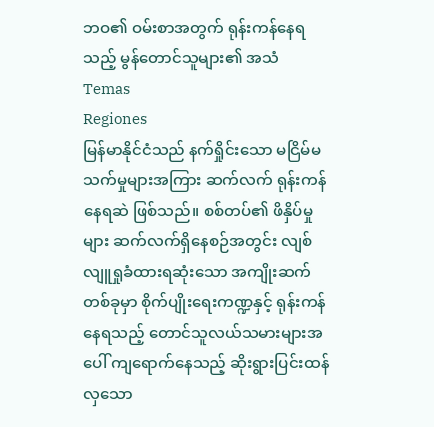ဘဝ၏ ဝမ်းစာအတွက် ရုန်းကန်နေရသည့် မွန်တောင်သူများ၏ အသံ
Temas
Regiones
မြန်မာနိုင်ငံသည် နက်ရှိုင်းသော မငြိမ်မသက်မှုများအကြား ဆက်လက် ရုန်းကန်နေရဆဲ ဖြစ်သည်။ စစ်တပ်၏ ဖိနှိပ်မှုများ ဆက်လက်ရှိနေစဉ်အတွင်း လျစ်လျူရှုခံထားရဆုံးသော အကျိုးဆက်တစ်ခုမှာ စိုက်ပျိုးရေးကဏ္ဍနှင့် ရုန်းကန်နေရသည့် တောင်သူလယ်သမားများအပေါ် ကျရောက်နေသည့် ဆိုးရွားပြင်းထန်လှသော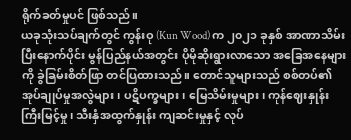ရိုက်ခတ်မှုပင် ဖြစ်သည်။
ယခုသုံးသပ်ချက်တွင် ကွန်းဝု (Kun Wood) က ၂၀၂၁ ခုနှစ် အာဏာသိမ်းပြီးနောက်ပိုင်း မွန်ပြည်နယ်အတွင်း ပိုမိုဆိုးရွားလာသော အခြေအနေများကို ခွဲခြမ်းစိတ်ဖြာ တင်ပြထားသည်။ တောင်သူများသည် စစ်တပ်၏ အုပ်ချုပ်မှုအလွဲများ၊ ပဋိပက္ခများ၊ မြေသိမ်းမှုများ၊ ကုန်ဈေးနှုန်းကြီးမြင့်မှု၊ သီးနှံအထွက်နှုန်း ကျဆင်းမှုနှင့် လုပ်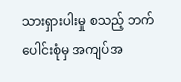သားရှားပါးမှု စသည့် ဘက်ပေါင်းစုံမှ အကျပ်အ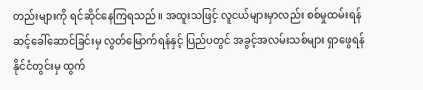တည်းများကို ရင်ဆိုင်နေကြရသည်။ အထူးသဖြင့် လူငယ်များမှာလည်း စစ်မှုထမ်းရန် ဆင့်ခေါ်ဆောင်ခြင်းမှ လွတ်မြောက်ရန်နှင့် ပြည်ပတွင် အခွင့်အလမ်းသစ်များ ရှာဖွေရန် နိုင်ငံတွင်းမှ ထွက်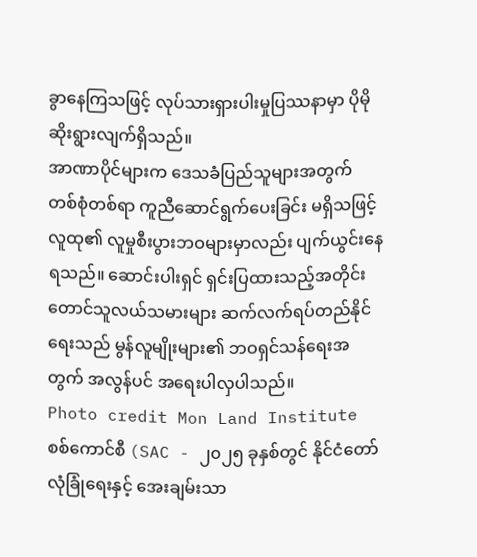ခွာနေကြသဖြင့် လုပ်သားရှားပါးမှုပြဿနာမှာ ပိုမိုဆိုးရွားလျက်ရှိသည်။
အာဏာပိုင်များက ဒေသခံပြည်သူများအတွက် တစ်စုံတစ်ရာ ကူညီဆောင်ရွက်ပေးခြင်း မရှိသဖြင့် လူထု၏ လူမှုစီးပွားဘဝများမှာလည်း ပျက်ယွင်းနေရသည်။ ဆောင်းပါးရှင် ရှင်းပြထားသည့်အတိုင်း တောင်သူလယ်သမားများ ဆက်လက်ရပ်တည်နိုင်ရေးသည် မွန်လူမျိုးများ၏ ဘဝရှင်သန်ရေးအတွက် အလွန်ပင် အရေးပါလှပါသည်။
Photo credit Mon Land Institute
စစ်ကောင်စီ (SAC - ၂၀၂၅ ခုနှစ်တွင် နိုင်ငံတော်လုံခြုံရေးနှင့် အေးချမ်းသာ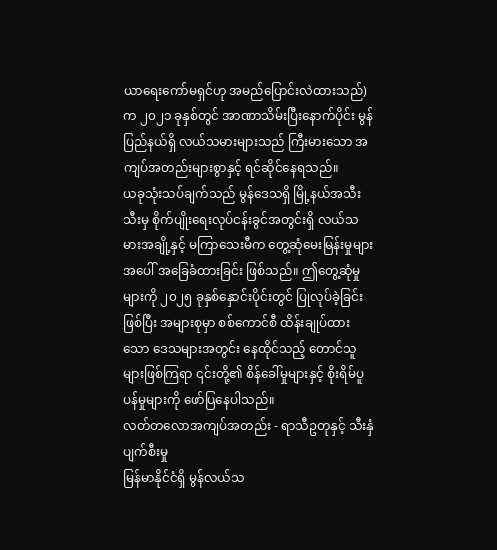ယာရေးကော်မရှင်ဟု အမည်ပြောင်းလဲထားသည်) က ၂၀၂၁ ခုနှစ်တွင် အာဏာသိမ်းပြီးနောက်ပိုင်း မွန်ပြည်နယ်ရှိ လယ်သမားများသည် ကြီးမားသော အကျပ်အတည်းများစွာနှင့် ရင်ဆိုင်နေရသည်။
ယခုသုံးသပ်ချက်သည် မွန်ဒေသရှိ မြို့နယ်အသီးသီးမှ စိုက်ပျိုးရေးလုပ်ငန်းခွင်အတွင်းရှိ လယ်သမားအချို့နှင့် မကြာသေးမီက တွေ့ဆုံမေးမြန်းမှုများအပေါ် အခြေခံထားခြင်း ဖြစ်သည်။ ဤတွေ့ဆုံမှုများကို ၂၀၂၅ ခုနှစ်နှောင်းပိုင်းတွင် ပြုလုပ်ခဲ့ခြင်းဖြစ်ပြီး အများစုမှာ စစ်ကောင်စီ ထိန်းချုပ်ထားသော ဒေသများအတွင်း နေထိုင်သည့် တောင်သူများဖြစ်ကြရာ ၎င်းတို့၏ စိန်ခေါ်မှုများနှင့် စိုးရိမ်ပူပန်မှုများကို ဖော်ပြနေပါသည်။
လတ်တလောအကျပ်အတည်း - ရာသီဥတုနှင့် သီးနှံပျက်စီးမှု
မြန်မာနိုင်ငံရှိ မွန်လယ်သ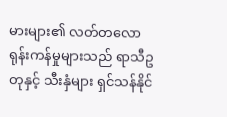မားများ၏ လတ်တလောရုန်းကန်မှုများသည် ရာသီဥတုနှင့် သီးနှံများ ရှင်သန်နိုင်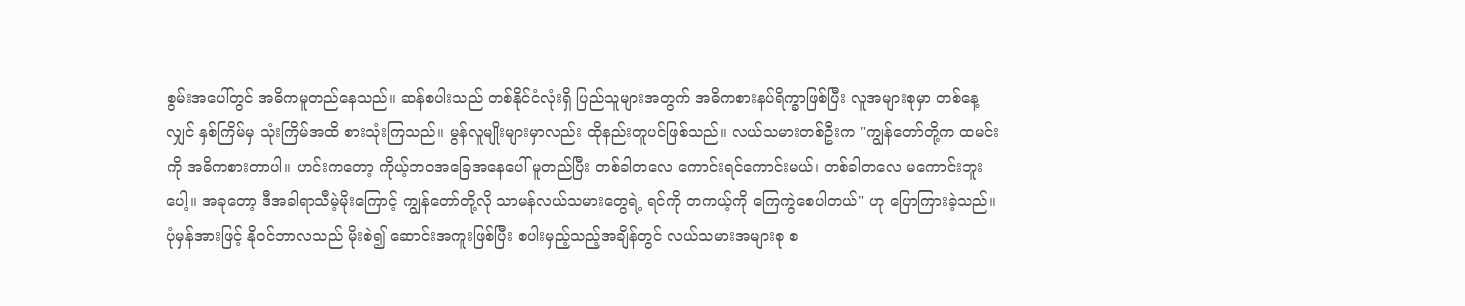စွမ်းအပေါ်တွင် အဓိကမူတည်နေသည်။ ဆန်စပါးသည် တစ်နိုင်ငံလုံးရှိ ပြည်သူများအတွက် အဓိကစားနပ်ရိက္ခာဖြစ်ပြီး လူအများစုမှာ တစ်နေ့လျှင် နှစ်ကြိမ်မှ သုံးကြိမ်အထိ စားသုံးကြသည်။ မွန်လူမျိုးများမှာလည်း ထိုနည်းတူပင်ဖြစ်သည်။ လယ်သမားတစ်ဦးက "ကျွန်တော်တို့က ထမင်းကို အဓိကစားတာပါ။ ဟင်းကတော့ ကိုယ့်ဘဝအခြေအနေပေါ် မူတည်ပြီး တစ်ခါတလေ ကောင်းရင်ကောင်းမယ်၊ တစ်ခါတလေ မကောင်းဘူးပေါ့။ အခုတော့ ဒီအခါရာသီမဲ့မိုးကြောင့် ကျွန်တော်တို့လို သာမန်လယ်သမားတွေရဲ့ ရင်ကို တကယ့်ကို ကြေကွဲစေပါတယ်" ဟု ပြောကြားခဲ့သည်။
ပုံမှန်အားဖြင့် နိုဝင်ဘာလသည် မိုးစဲ၍ ဆောင်းအကူးဖြစ်ပြီး စပါးမှည့်သည့်အချိန်တွင် လယ်သမားအများစု စ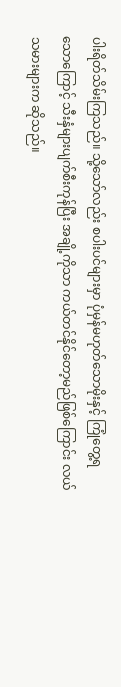ပါးရိတ်သိမ်းကြသည်။ သို့သော်လည်း စပါးပင်များမှာ ပုံမှန်မဟုတ်သောမိုးနှင့် ကြုံတွေ့ရသောကြောင့် သီးနှံများပျက်စီးကုန်ပြီး အချို့ကိုသာ ကယ်တင်နိုင်တော့မည်ဖြစ်ကြောင်း လယ်သမားများက ဆိုသည်။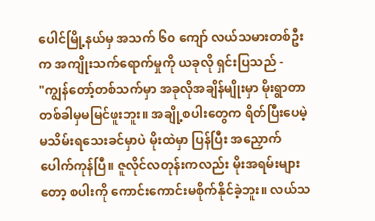ပေါင်မြို့နယ်မှ အသက် ၆၀ ကျော် လယ်သမားတစ်ဦးက အကျိုးသက်ရောက်မှုကို ယခုလို ရှင်းပြသည် -
"ကျွန်တော့်တစ်သက်မှာ အခုလိုအချိန်မျိုးမှာ မိုးရွာတာ တစ်ခါမှမမြင်ဖူးဘူး။ အချို့စပါးတွေက ရိတ်ပြီးပေမဲ့ မသိမ်းရသေးခင်မှာပဲ မိုးထဲမှာ ပြန်ပြီး အညှောက်ပေါက်ကုန်ပြီ။ ဇူလိုင်လတုန်းကလည်း မိုးအရမ်းများတော့ စပါးကို ကောင်းကောင်းမစိုက်နိုင်ခဲ့ဘူး။ လယ်သ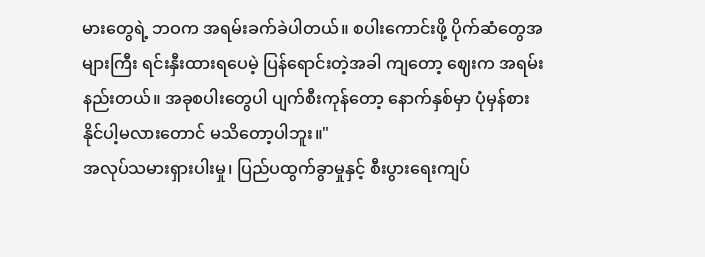မားတွေရဲ့ ဘဝက အရမ်းခက်ခဲပါတယ်။ စပါးကောင်းဖို့ ပိုက်ဆံတွေအများကြီး ရင်းနှီးထားရပေမဲ့ ပြန်ရောင်းတဲ့အခါ ကျတော့ ဈေးက အရမ်းနည်းတယ်။ အခုစပါးတွေပါ ပျက်စီးကုန်တော့ နောက်နှစ်မှာ ပုံမှန်စားနိုင်ပါ့မလားတောင် မသိတော့ပါဘူး။"
အလုပ်သမားရှားပါးမှု၊ ပြည်ပထွက်ခွာမှုနှင့် စီးပွားရေးကျပ်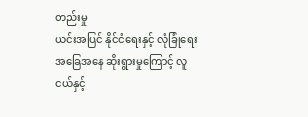တည်းမှု
ယင်းအပြင် နိုင်ငံရေးနှင့် လုံခြုံရေးအခြေအနေ ဆိုးရွားမှုကြောင့် လူငယ်နှင့်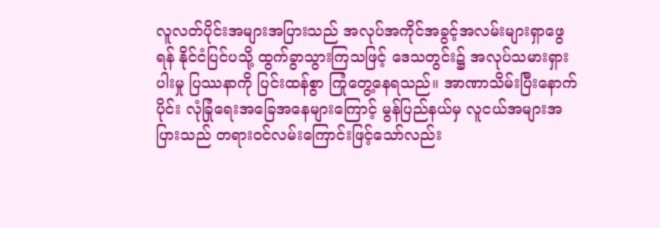လူလတ်ပိုင်းအများအပြားသည် အလုပ်အကိုင်အခွင့်အလမ်းများရှာဖွေရန် နိုင်ငံပြင်ပသို့ ထွက်ခွာသွားကြသဖြင့် ဒေသတွင်း၌ အလုပ်သမားရှားပါးမှု ပြဿနာကို ပြင်းထန်စွာ ကြုံတွေ့နေရသည်။ အာဏာသိမ်းပြီးနောက်ပိုင်း လုံခြုံရေးအခြေအနေများကြောင့် မွန်ပြည်နယ်မှ လူငယ်အများအပြားသည် တရားဝင်လမ်းကြောင်းဖြင့်သော်လည်း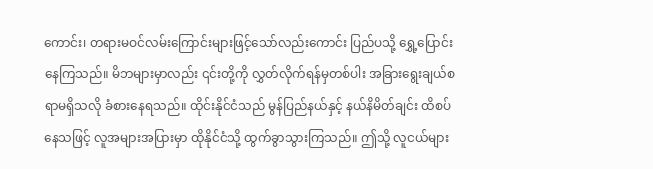ကောင်း၊ တရားမဝင်လမ်းကြောင်းများဖြင့်သော်လည်းကောင်း ပြည်ပသို့ ရွှေ့ပြောင်းနေကြသည်။ မိဘများမှာလည်း ၎င်းတို့ကို လွှတ်လိုက်ရန်မှတစ်ပါး အခြားရွေးချယ်စရာမရှိသလို ခံစားနေရသည်။ ထိုင်းနိုင်ငံသည် မွန်ပြည်နယ်နှင့် နယ်နိမိတ်ချင်း ထိစပ်နေသဖြင့် လူအများအပြားမှာ ထိုနိုင်ငံသို့ ထွက်ခွာသွားကြသည်။ ဤသို့ လူငယ်များ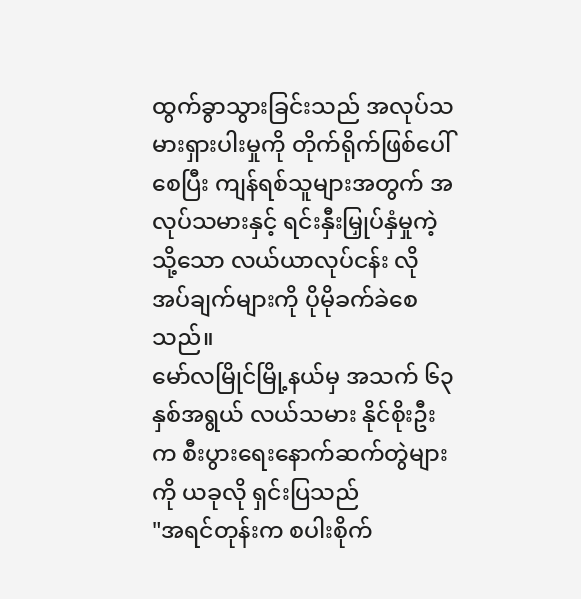ထွက်ခွာသွားခြင်းသည် အလုပ်သမားရှားပါးမှုကို တိုက်ရိုက်ဖြစ်ပေါ်စေပြီး ကျန်ရစ်သူများအတွက် အလုပ်သမားနှင့် ရင်းနှီးမြှုပ်နှံမှုကဲ့သို့သော လယ်ယာလုပ်ငန်း လိုအပ်ချက်များကို ပိုမိုခက်ခဲစေသည်။
မော်လမြိုင်မြို့နယ်မှ အသက် ၆၃ နှစ်အရွယ် လယ်သမား နိုင်စိုးဦးက စီးပွားရေးနောက်ဆက်တွဲများကို ယခုလို ရှင်းပြသည်
"အရင်တုန်းက စပါးစိုက်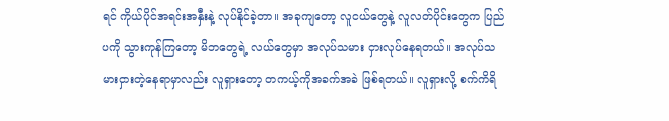ရင် ကိုယ်ပိုင်အရင်းအနှီးနဲ့ လုပ်နိုင်ခဲ့တာ။ အခုကျတော့ လူငယ်တွေနဲ့ လူလတ်ပိုင်းတွေက ပြည်ပကို သွားကုန်ကြတော့ မိဘတွေရဲ့ လယ်တွေမှာ အလုပ်သမား ငှားလုပ်နေရတယ်။ အလုပ်သမားငှားတဲ့နေရာမှာလည်း လူရှားတော့ တကယ့်ကိုအခက်အခဲ ဖြစ်ရတယ်။ လူရှားလို့ စက်ကိရိ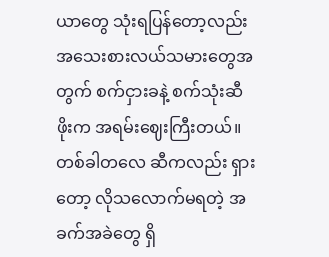ယာတွေ သုံးရပြန်တော့လည်း အသေးစားလယ်သမားတွေအတွက် စက်ငှားခနဲ့ စက်သုံးဆီဖိုးက အရမ်းဈေးကြီးတယ်။ တစ်ခါတလေ ဆီကလည်း ရှားတော့ လိုသလောက်မရတဲ့ အခက်အခဲတွေ ရှိ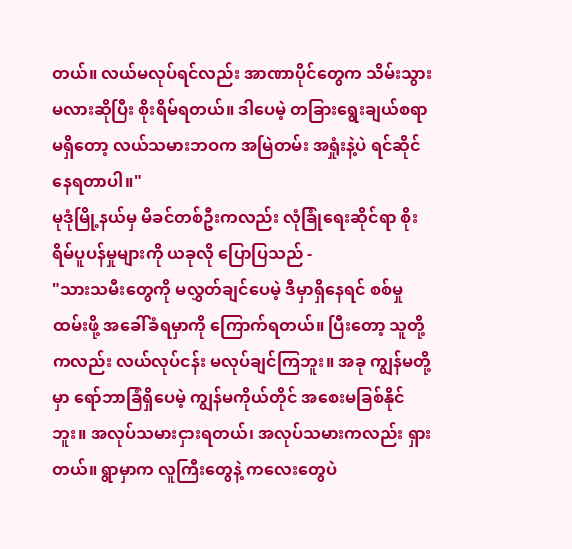တယ်။ လယ်မလုပ်ရင်လည်း အာဏာပိုင်တွေက သိမ်းသွားမလားဆိုပြီး စိုးရိမ်ရတယ်။ ဒါပေမဲ့ တခြားရွေးချယ်စရာမရှိတော့ လယ်သမားဘဝက အမြဲတမ်း အရှုံးနဲ့ပဲ ရင်ဆိုင်နေရတာပါ။"
မုဒုံမြို့နယ်မှ မိခင်တစ်ဦးကလည်း လုံခြုံရေးဆိုင်ရာ စိုးရိမ်ပူပန်မှုများကို ယခုလို ပြောပြသည် -
"သားသမီးတွေကို မလွှတ်ချင်ပေမဲ့ ဒီမှာရှိနေရင် စစ်မှုထမ်းဖို့ အခေါ်ခံရမှာကို ကြောက်ရတယ်။ ပြီးတော့ သူတို့ကလည်း လယ်လုပ်ငန်း မလုပ်ချင်ကြဘူး။ အခု ကျွန်မတို့မှာ ရော်ဘာခြံရှိပေမဲ့ ကျွန်မကိုယ်တိုင် အစေးမခြစ်နိုင်ဘူး။ အလုပ်သမားငှားရတယ်၊ အလုပ်သမားကလည်း ရှားတယ်။ ရွာမှာက လူကြီးတွေနဲ့ ကလေးတွေပဲ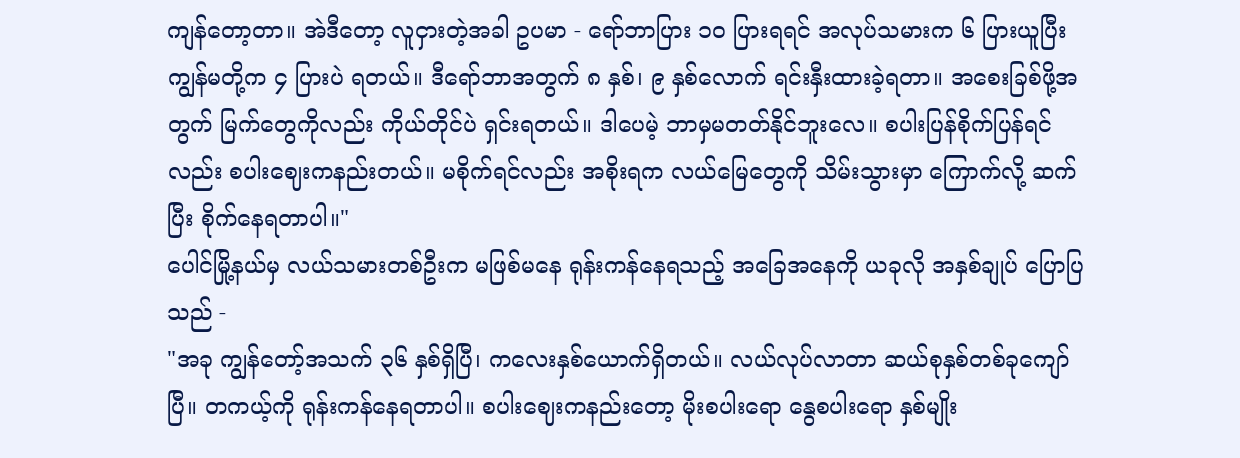ကျန်တော့တာ။ အဲဒီတော့ လူငှားတဲ့အခါ ဥပမာ - ရော်ဘာပြား ၁၀ ပြားရရင် အလုပ်သမားက ၆ ပြားယူပြီး ကျွန်မတို့က ၄ ပြားပဲ ရတယ်။ ဒီရော်ဘာအတွက် ၈ နှစ်၊ ၉ နှစ်လောက် ရင်းနှီးထားခဲ့ရတာ။ အစေးခြစ်ဖို့အတွက် မြက်တွေကိုလည်း ကိုယ်တိုင်ပဲ ရှင်းရတယ်။ ဒါပေမဲ့ ဘာမှမတတ်နိုင်ဘူးလေ။ စပါးပြန်စိုက်ပြန်ရင်လည်း စပါးဈေးကနည်းတယ်။ မစိုက်ရင်လည်း အစိုးရက လယ်မြေတွေကို သိမ်းသွားမှာ ကြောက်လို့ ဆက်ပြီး စိုက်နေရတာပါ။"
ပေါင်မြို့နယ်မှ လယ်သမားတစ်ဦးက မဖြစ်မနေ ရုန်းကန်နေရသည့် အခြေအနေကို ယခုလို အနှစ်ချုပ် ပြောပြသည် -
"အခု ကျွန်တော့်အသက် ၃၆ နှစ်ရှိပြီ၊ ကလေးနှစ်ယောက်ရှိတယ်။ လယ်လုပ်လာတာ ဆယ်စုနှစ်တစ်ခုကျော်ပြီ။ တကယ့်ကို ရုန်းကန်နေရတာပါ။ စပါးဈေးကနည်းတော့ မိုးစပါးရော နွေစပါးရော နှစ်မျိုး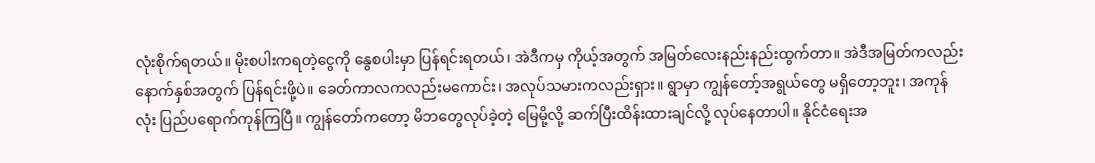လုံးစိုက်ရတယ်။ မိုးစပါးကရတဲ့ငွေကို နွေစပါးမှာ ပြန်ရင်းရတယ်၊ အဲဒီကမှ ကိုယ့်အတွက် အမြတ်လေးနည်းနည်းထွက်တာ။ အဲဒီအမြတ်ကလည်း နောက်နှစ်အတွက် ပြန်ရင်းဖို့ပဲ။ ခေတ်ကာလကလည်းမကောင်း၊ အလုပ်သမားကလည်းရှား။ ရွာမှာ ကျွန်တော့်အရွယ်တွေ မရှိတော့ဘူး၊ အကုန်လုံး ပြည်ပရောက်ကုန်ကြပြီ။ ကျွန်တော်ကတော့ မိဘတွေလုပ်ခဲ့တဲ့ မြေမို့လို့ ဆက်ပြီးထိန်းထားချင်လို့ လုပ်နေတာပါ။ နိုင်ငံရေးအ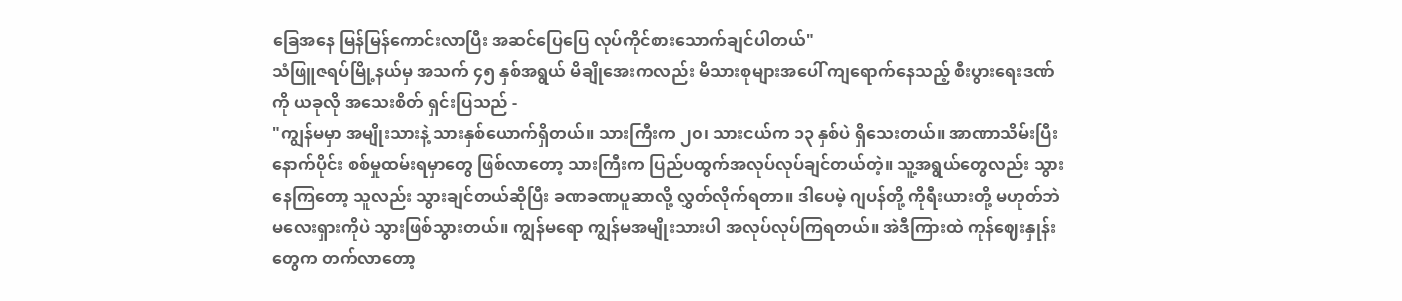ခြေအနေ မြန်မြန်ကောင်းလာပြီး အဆင်ပြေပြေ လုပ်ကိုင်စားသောက်ချင်ပါတယ်"
သံဖြူဇရပ်မြို့နယ်မှ အသက် ၄၅ နှစ်အရွယ် မိချိုအေးကလည်း မိသားစုများအပေါ် ကျရောက်နေသည့် စီးပွားရေးဒဏ်ကို ယခုလို အသေးစိတ် ရှင်းပြသည် -
"ကျွန်မမှာ အမျိုးသားနဲ့ သားနှစ်ယောက်ရှိတယ်။ သားကြီးက ၂၀၊ သားငယ်က ၁၃ နှစ်ပဲ ရှိသေးတယ်။ အာဏာသိမ်းပြီးနောက်ပိုင်း စစ်မှုထမ်းရမှာတွေ ဖြစ်လာတော့ သားကြီးက ပြည်ပထွက်အလုပ်လုပ်ချင်တယ်တဲ့။ သူ့အရွယ်တွေလည်း သွားနေကြတော့ သူလည်း သွားချင်တယ်ဆိုပြီး ခဏခဏပူဆာလို့ လွှတ်လိုက်ရတာ။ ဒါပေမဲ့ ဂျပန်တို့ ကိုရီးယားတို့ မဟုတ်ဘဲ မလေးရှားကိုပဲ သွားဖြစ်သွားတယ်။ ကျွန်မရော ကျွန်မအမျိုးသားပါ အလုပ်လုပ်ကြရတယ်။ အဲဒီကြားထဲ ကုန်ဈေးနှုန်းတွေက တက်လာတော့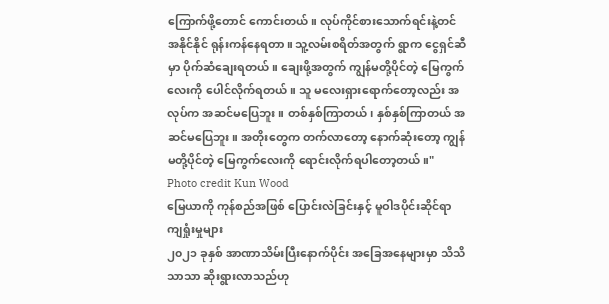ကြောက်ဖို့တောင် ကောင်းတယ်။ လုပ်ကိုင်စားသောက်ရင်းနဲ့တင် အနိုင်နိုင် ရုန်းကန်နေရတာ။ သူ့လမ်းစရိတ်အတွက် ရွာက ငွေရှင်ဆီမှာ ပိုက်ဆံချေးရတယ်။ ချေးဖို့အတွက် ကျွန်မတို့ပိုင်တဲ့ မြေကွက်လေးကို ပေါင်လိုက်ရတယ်။ သူ မလေးရှားရောက်တော့လည်း အလုပ်က အဆင်မပြေဘူး။ တစ်နှစ်ကြာတယ်၊ နှစ်နှစ်ကြာတယ် အဆင်မပြေဘူး။ အတိုးတွေက တက်လာတော့ နောက်ဆုံးတော့ ကျွန်မတို့ပိုင်တဲ့ မြေကွက်လေးကို ရောင်းလိုက်ရပါတော့တယ်။"
Photo credit Kun Wood
မြေယာကို ကုန်စည်အဖြစ် ပြောင်းလဲခြင်းနှင့် မူဝါဒပိုင်းဆိုင်ရာ ကျရှုံးမှုများ
၂၀၂၁ ခုနှစ် အာဏာသိမ်းပြီးနောက်ပိုင်း အခြေအနေများမှာ သိသိသာသာ ဆိုးရွားလာသည်ဟု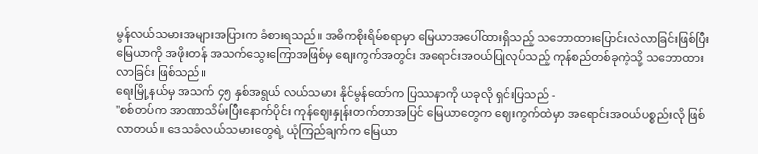မွန်လယ်သမားအများအပြားက ခံစားရသည်။ အဓိကစိုးရိမ်စရာမှာ မြေယာအပေါ်ထားရှိသည့် သဘောထားပြောင်းလဲလာခြင်းဖြစ်ပြီး မြေယာကို အဖိုးတန် အသက်သွေးကြောအဖြစ်မှ စျေးကွက်အတွင်း အရောင်းအဝယ်ပြုလုပ်သည့် ကုန်စည်တစ်ခုကဲ့သို့ သဘောထားလာခြင်း ဖြစ်သည်။
ရေးမြို့နယ်မှ အသက် ၄၅ နှစ်အရွယ် လယ်သမား နိုင်မွန်ထော်က ပြဿနာကို ယခုလို ရှင်းပြသည် -
"စစ်တပ်က အာဏာသိမ်းပြီးနောက်ပိုင်း ကုန်ဈေးနှုန်းတက်တာအပြင် မြေယာတွေက ဈေးကွက်ထဲမှာ အရောင်းအဝယ်ပစ္စည်းလို ဖြစ်လာတယ်။ ဒေသခံလယ်သမားတွေရဲ့ ယုံကြည်ချက်က မြေယာ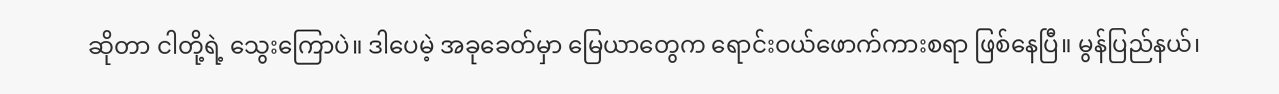ဆိုတာ ငါတို့ရဲ့ သွေးကြောပဲ။ ဒါပေမဲ့ အခုခေတ်မှာ မြေယာတွေက ရောင်းဝယ်ဖောက်ကားစရာ ဖြစ်နေပြီ။ မွန်ပြည်နယ်၊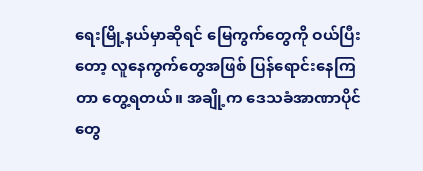ရေးမြို့နယ်မှာဆိုရင် မြေကွက်တွေကို ဝယ်ပြီးတော့ လူနေကွက်တွေအဖြစ် ပြန်ရောင်းနေကြတာ တွေ့ရတယ်။ အချို့က ဒေသခံအာဏာပိုင်တွေ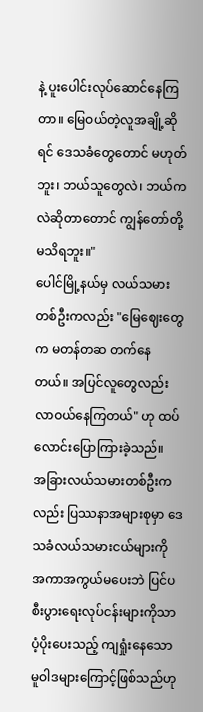နဲ့ ပူးပေါင်းလုပ်ဆောင်နေကြတာ။ မြေဝယ်တဲ့လူအချို့ဆိုရင် ဒေသခံတွေတောင် မဟုတ်ဘူး၊ ဘယ်သူတွေလဲ၊ ဘယ်ကလဲဆိုတာတောင် ကျွန်တော်တို့ မသိရဘူး။"
ပေါင်မြို့နယ်မှ လယ်သမားတစ်ဦးကလည်း "မြေဈေးတွေက မတန်တဆ တက်နေတယ်။ အပြင်လူတွေလည်း လာဝယ်နေကြတယ်" ဟု ထပ်လောင်းပြောကြားခဲ့သည်။
အခြားလယ်သမားတစ်ဦးကလည်း ပြဿနာအများစုမှာ ဒေသခံလယ်သမားငယ်များကို အကာအကွယ်မပေးဘဲ ပြင်ပစီးပွားရေးလုပ်ငန်းများကိုသာ ပံ့ပိုးပေးသည့် ကျရှုံးနေသော မူဝါဒများကြောင့်ဖြစ်သည်ဟု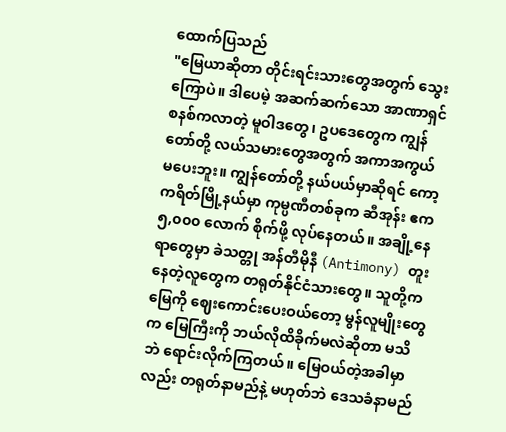ထောက်ပြသည်
"မြေယာဆိုတာ တိုင်းရင်းသားတွေအတွက် သွေးကြောပဲ။ ဒါပေမဲ့ အဆက်ဆက်သော အာဏာရှင်စနစ်ကလာတဲ့ မူဝါဒတွေ၊ ဥပဒေတွေက ကျွန်တော်တို့ လယ်သမားတွေအတွက် အကာအကွယ်မပေးဘူး။ ကျွန်တော်တို့ နယ်ပယ်မှာဆိုရင် ကော့ကရိတ်မြို့နယ်မှာ ကုမ္ပဏီတစ်ခုက ဆီအုန်း ဧက ၅,၀၀၀ လောက် စိုက်ဖို့ လုပ်နေတယ်။ အချို့နေရာတွေမှာ ခဲသတ္တု အန်တီမိုနီ (Antimony) တူးနေတဲ့လူတွေက တရုတ်နိုင်ငံသားတွေ။ သူတို့က မြေကို ဈေးကောင်းပေးဝယ်တော့ မွန်လူမျိုးတွေက မြေကြီးကို ဘယ်လိုထိခိုက်မလဲဆိုတာ မသိဘဲ ရောင်းလိုက်ကြတယ်။ မြေဝယ်တဲ့အခါမှာလည်း တရုတ်နာမည်နဲ့ မဟုတ်ဘဲ ဒေသခံနာမည်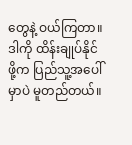တွေနဲ့ ဝယ်ကြတာ။ ဒါကို ထိန်းချုပ်နိုင်ဖို့က ပြည်သူ့အပေါ်မှာပဲ မူတည်တယ်။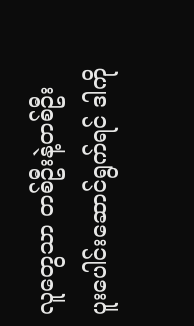လူတွေသာ တစ်ဦးနဲ့တစ်ဦး ပူးပေါင်းဆောင်ရွက်ရင် ဒါကို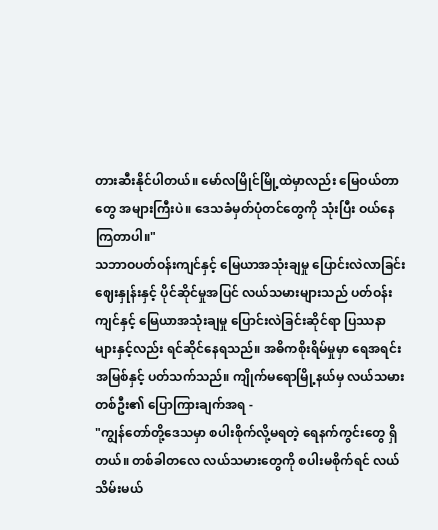တားဆီးနိုင်ပါတယ်။ မော်လမြိုင်မြို့ထဲမှာလည်း မြေဝယ်တာတွေ အများကြီးပဲ။ ဒေသခံမှတ်ပုံတင်တွေကို သုံးပြီး ဝယ်နေကြတာပါ။"
သဘာဝပတ်ဝန်းကျင်နှင့် မြေယာအသုံးချမှု ပြောင်းလဲလာခြင်း
ဈေးနှုန်းနှင့် ပိုင်ဆိုင်မှုအပြင် လယ်သမားများသည် ပတ်ဝန်းကျင်နှင့် မြေယာအသုံးချမှု ပြောင်းလဲခြင်းဆိုင်ရာ ပြဿနာများနှင့်လည်း ရင်ဆိုင်နေရသည်။ အဓိကစိုးရိမ်မှုမှာ ရေအရင်းအမြစ်နှင့် ပတ်သက်သည်။ ကျိုက်မရောမြို့နယ်မှ လယ်သမားတစ်ဦး၏ ပြောကြားချက်အရ -
"ကျွန်တော်တို့ဒေသမှာ စပါးစိုက်လို့မရတဲ့ ရေနက်ကွင်းတွေ ရှိတယ်။ တစ်ခါတလေ လယ်သမားတွေကို စပါးမစိုက်ရင် လယ်သိမ်းမယ်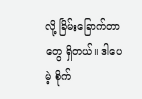လို့ ခြိမ်းခြောက်တာတွေ ရှိတယ်။ ဒါပေမဲ့ စိုက်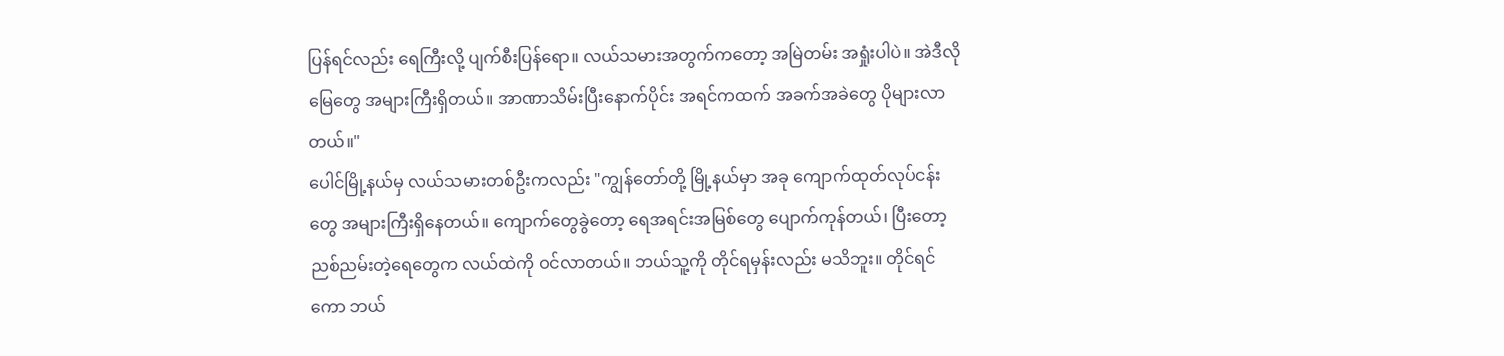ပြန်ရင်လည်း ရေကြီးလို့ ပျက်စီးပြန်ရော။ လယ်သမားအတွက်ကတော့ အမြဲတမ်း အရှုံးပါပဲ။ အဲဒီလိုမြေတွေ အများကြီးရှိတယ်။ အာဏာသိမ်းပြီးနောက်ပိုင်း အရင်ကထက် အခက်အခဲတွေ ပိုများလာတယ်။"
ပေါင်မြို့နယ်မှ လယ်သမားတစ်ဦးကလည်း "ကျွန်တော်တို့ မြို့နယ်မှာ အခု ကျောက်ထုတ်လုပ်ငန်းတွေ အများကြီးရှိနေတယ်။ ကျောက်တွေခွဲတော့ ရေအရင်းအမြစ်တွေ ပျောက်ကုန်တယ်၊ ပြီးတော့ ညစ်ညမ်းတဲ့ရေတွေက လယ်ထဲကို ဝင်လာတယ်။ ဘယ်သူ့ကို တိုင်ရမှန်းလည်း မသိဘူး။ တိုင်ရင်ကော ဘယ်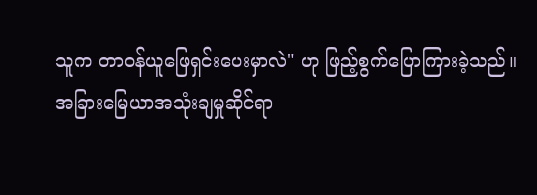သူက တာဝန်ယူဖြေရှင်းပေးမှာလဲ" ဟု ဖြည့်စွက်ပြောကြားခဲ့သည်။
အခြားမြေယာအသုံးချမှုဆိုင်ရာ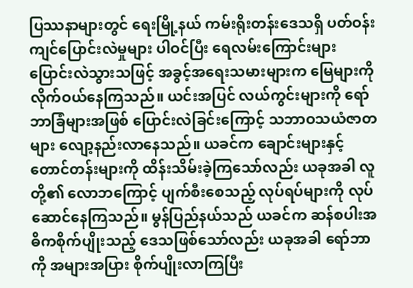ပြဿနာများတွင် ရေးမြို့နယ် ကမ်းရိုးတန်းဒေသရှိ ပတ်ဝန်းကျင်ပြောင်းလဲမှုများ ပါဝင်ပြီး ရေလမ်းကြောင်းများ ပြောင်းလဲသွားသဖြင့် အခွင့်အရေးသမားများက မြေများကို လိုက်ဝယ်နေကြသည်။ ယင်းအပြင် လယ်ကွင်းများကို ရော်ဘာခြံများအဖြစ် ပြောင်းလဲခြင်းကြောင့် သဘာဝသယံဇာတများ လျော့နည်းလာနေသည်။ ယခင်က ချောင်းများနှင့် တောင်တန်းများကို ထိန်းသိမ်းခဲ့ကြသော်လည်း ယခုအခါ လူတို့၏ လောဘကြောင့် ပျက်စီးစေသည့် လုပ်ရပ်များကို လုပ်ဆောင်နေကြသည်။ မွန်ပြည်နယ်သည် ယခင်က ဆန်စပါးအဓိကစိုက်ပျိုးသည့် ဒေသဖြစ်သော်လည်း ယခုအခါ ရော်ဘာကို အများအပြား စိုက်ပျိုးလာကြပြီး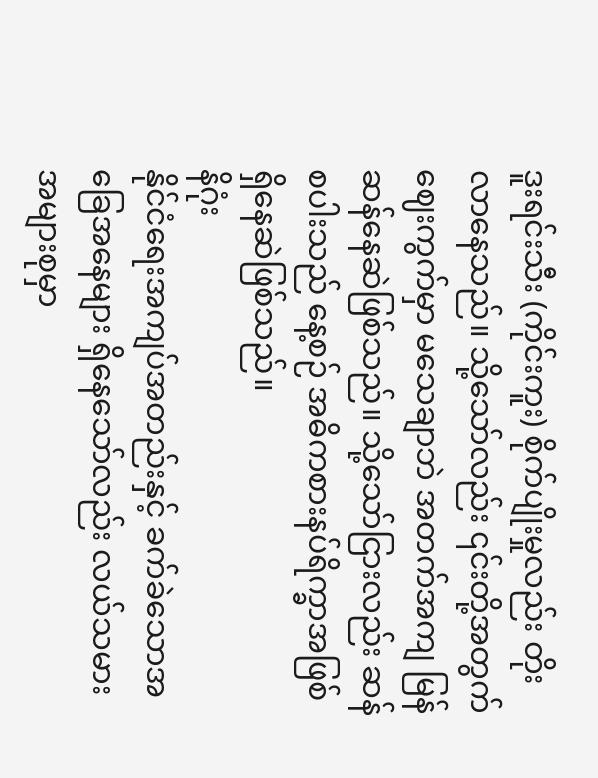ဒူးရင်းသီး (ကိုင်းကူး) စိုက်ပျိုးမှုလည်း တိုးလာနေသည်။ သို့သော်လည်း ၎င်းတို့အတွက် ဈေးကွက်မှာ မသေချာဘဲ အတက်အကျ မြန်ဆန်နေဆဲဖြစ်သည်။ သို့သော်ငြားလည်း ဆန်စပါးသည် နေ့စဉ် အဓိကစားနပ်ရိက္ခာအဖြစ် ရှိနေဆဲဖြစ်သည်။
နိဂုံး
နိုင်ငံရေးအကျပ်အတည်းနှင့် ခက်ခဲသောအခြေအနေများ ရှိနေသော်လည်း လယ်သမားအများစုမှာ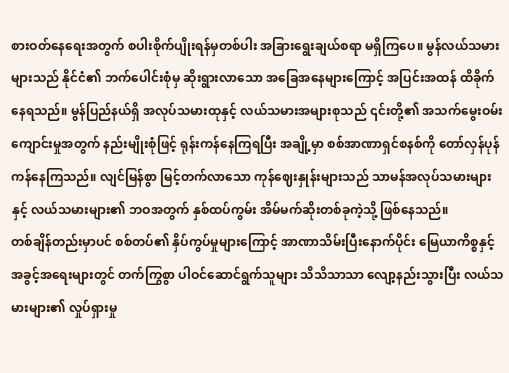စားဝတ်နေရေးအတွက် စပါးစိုက်ပျိုးရန်မှတစ်ပါး အခြားရွေးချယ်စရာ မရှိကြပေ။ မွန်လယ်သမားများသည် နိုင်ငံ၏ ဘက်ပေါင်းစုံမှ ဆိုးရွားလာသော အခြေအနေများကြောင့် အပြင်းအထန် ထိခိုက်နေရသည်။ မွန်ပြည်နယ်ရှိ အလုပ်သမားထုနှင့် လယ်သမားအများစုသည် ၎င်းတို့၏ အသက်မွေးဝမ်းကျောင်းမှုအတွက် နည်းမျိုးစုံဖြင့် ရုန်းကန်နေကြရပြီး အချို့မှာ စစ်အာဏာရှင်စနစ်ကို တော်လှန်ပုန်ကန်နေကြသည်။ လျင်မြန်စွာ မြင့်တက်လာသော ကုန်ဈေးနှုန်းများသည် သာမန်အလုပ်သမားများနှင့် လယ်သမားများ၏ ဘဝအတွက် နှစ်ထပ်ကွမ်း အိမ်မက်ဆိုးတစ်ခုကဲ့သို့ ဖြစ်နေသည်။
တစ်ချိန်တည်းမှာပင် စစ်တပ်၏ နှိပ်ကွပ်မှုများကြောင့် အာဏာသိမ်းပြီးနောက်ပိုင်း မြေယာကိစ္စနှင့် အခွင့်အရေးများတွင် တက်ကြွစွာ ပါဝင်ဆောင်ရွက်သူများ သိသိသာသာ လျော့နည်းသွားပြီး လယ်သမားများ၏ လှုပ်ရှားမှု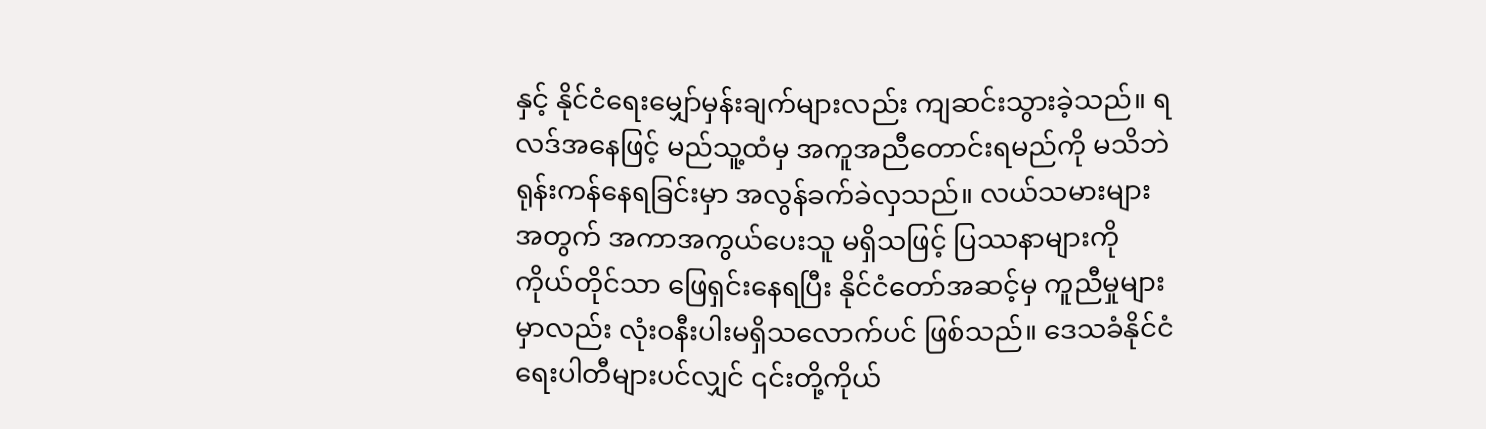နှင့် နိုင်ငံရေးမျှော်မှန်းချက်များလည်း ကျဆင်းသွားခဲ့သည်။ ရလဒ်အနေဖြင့် မည်သူ့ထံမှ အကူအညီတောင်းရမည်ကို မသိဘဲ ရုန်းကန်နေရခြင်းမှာ အလွန်ခက်ခဲလှသည်။ လယ်သမားများအတွက် အကာအကွယ်ပေးသူ မရှိသဖြင့် ပြဿနာများကို ကိုယ်တိုင်သာ ဖြေရှင်းနေရပြီး နိုင်ငံတော်အဆင့်မှ ကူညီမှုများမှာလည်း လုံးဝနီးပါးမရှိသလောက်ပင် ဖြစ်သည်။ ဒေသခံနိုင်ငံရေးပါတီများပင်လျှင် ၎င်းတို့ကိုယ်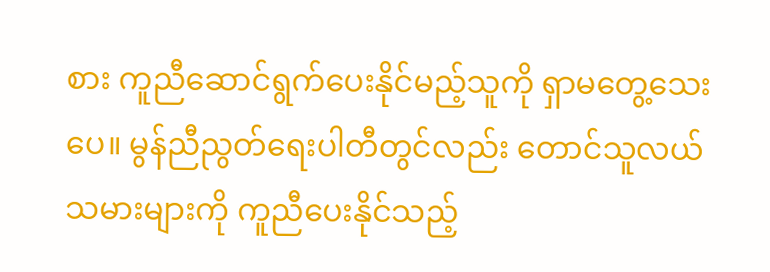စား ကူညီဆောင်ရွက်ပေးနိုင်မည့်သူကို ရှာမတွေ့သေးပေ။ မွန်ညီညွတ်ရေးပါတီတွင်လည်း တောင်သူလယ်သမားများကို ကူညီပေးနိုင်သည့်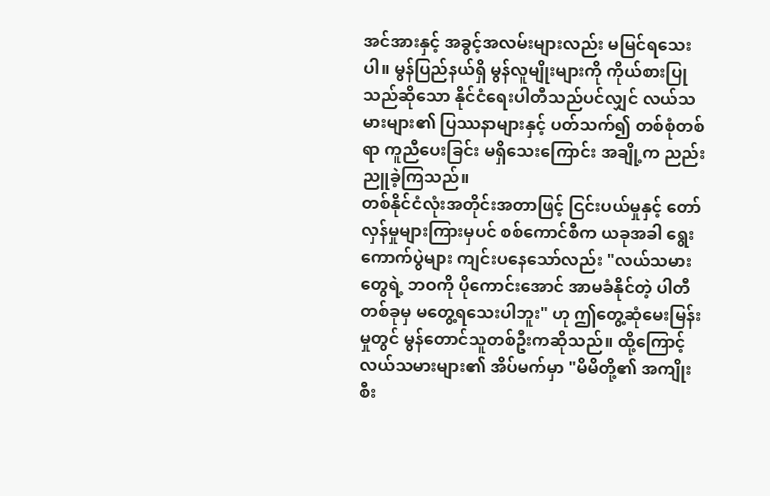အင်အားနှင့် အခွင့်အလမ်းများလည်း မမြင်ရသေးပါ။ မွန်ပြည်နယ်ရှိ မွန်လူမျိုးများကို ကိုယ်စားပြုသည်ဆိုသော နိုင်ငံရေးပါတီသည်ပင်လျှင် လယ်သမားများ၏ ပြဿနာများနှင့် ပတ်သက်၍ တစ်စုံတစ်ရာ ကူညီပေးခြင်း မရှိသေးကြောင်း အချို့က ညည်းညူခဲ့ကြသည်။
တစ်နိုင်ငံလုံးအတိုင်းအတာဖြင့် ငြင်းပယ်မှုနှင့် တော်လှန်မှုများကြားမှပင် စစ်ကောင်စီက ယခုအခါ ရွေးကောက်ပွဲများ ကျင်းပနေသော်လည်း "လယ်သမားတွေရဲ့ ဘဝကို ပိုကောင်းအောင် အာမခံနိုင်တဲ့ ပါတီတစ်ခုမှ မတွေ့ရသေးပါဘူး" ဟု ဤတွေ့ဆုံမေးမြန်းမှုတွင် မွန်တောင်သူတစ်ဦးကဆိုသည်။ ထို့ကြောင့် လယ်သမားများ၏ အိပ်မက်မှာ "မိမိတို့၏ အကျိုးစီး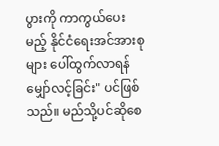ပွားကို ကာကွယ်ပေးမည့် နိုင်ငံရေးအင်အားစုများ ပေါ်ထွက်လာရန် မျှော်လင့်ခြင်း" ပင်ဖြစ်သည်။ မည်သို့ပင်ဆိုစေ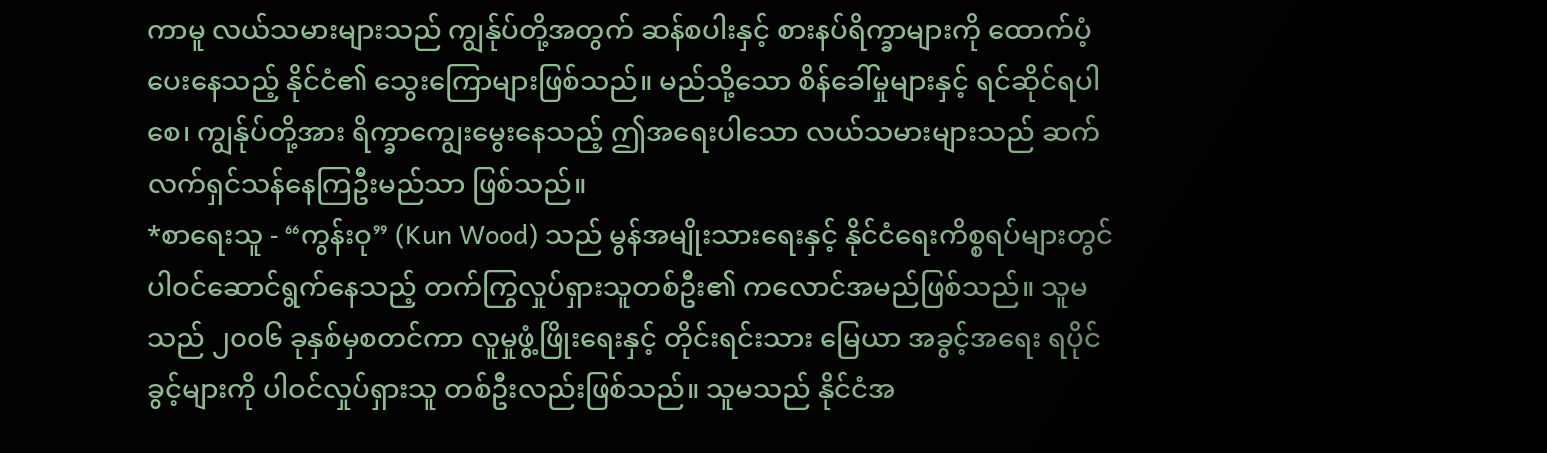ကာမူ လယ်သမားများသည် ကျွန်ုပ်တို့အတွက် ဆန်စပါးနှင့် စားနပ်ရိက္ခာများကို ထောက်ပံ့ပေးနေသည့် နိုင်ငံ၏ သွေးကြောများဖြစ်သည်။ မည်သို့သော စိန်ခေါ်မှုများနှင့် ရင်ဆိုင်ရပါစေ၊ ကျွန်ုပ်တို့အား ရိက္ခာကျွေးမွေးနေသည့် ဤအရေးပါသော လယ်သမားများသည် ဆက်လက်ရှင်သန်နေကြဦးမည်သာ ဖြစ်သည်။
*စာရေးသူ - “ကွန်းဝု” (Kun Wood) သည် မွန်အမျိုးသားရေးနှင့် နိုင်ငံရေးကိစ္စရပ်များတွင် ပါဝင်ဆောင်ရွက်နေသည့် တက်ကြွလှုပ်ရှားသူတစ်ဦး၏ ကလောင်အမည်ဖြစ်သည်။ သူမသည် ၂၀၀၆ ခုနှစ်မှစတင်ကာ လူမှုဖွံ့ဖြိုးရေးနှင့် တိုင်းရင်းသား မြေယာ အခွင့်အရေး ရပိုင်ခွင့်များကို ပါဝင်လှုပ်ရှားသူ တစ်ဦးလည်းဖြစ်သည်။ သူမသည် နိုင်ငံအ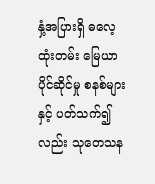နှံ့အပြားရှိ ဓလေ့ထုံးတမ်း မြေယာပိုင်ဆိုင်မှု စနစ်များနှင့် ပတ်သက်၍လည်း သုတေသန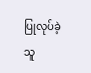ပြုလုပ်ခဲ့သူ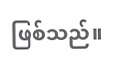ဖြစ်သည်။